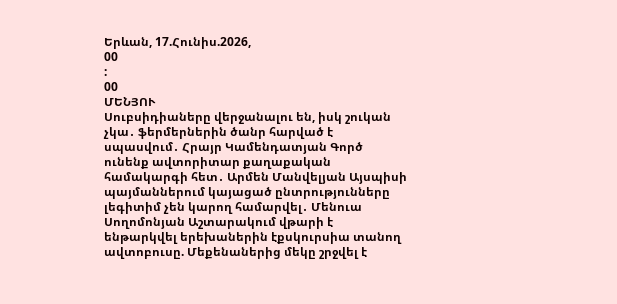Երևան, 17.Հունիս.2026,
00
:
00
ՄԵՆՅՈՒ
Սուբսիդիաները վերջանալու են, իսկ շուկան չկա․ ֆերմերներին ծանր հարված է սպասվում․ Հրայր Կամենդատյան Գործ ունենք ավտորիտար քաղաքական համակարգի հետ․ Արմեն Մանվելյան Այսպիսի պայմաններում կայացած ընտրությունները լեգիտիմ չեն կարող համարվել․ Մենուա Սողոմոնյան Աշտարակում վթարի է ենթարկվել երեխաներին էքսկուրսիա տանող ավտոբուսը. Մեքենաներից մեկը շրջվել է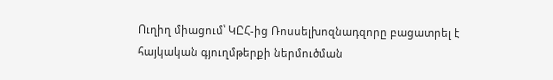Ուղիղ միացում՝ ԿԸՀ-ից Ռոսսելխոզնադզորը բացատրել է հայկական գյուղմթերքի ներմուծման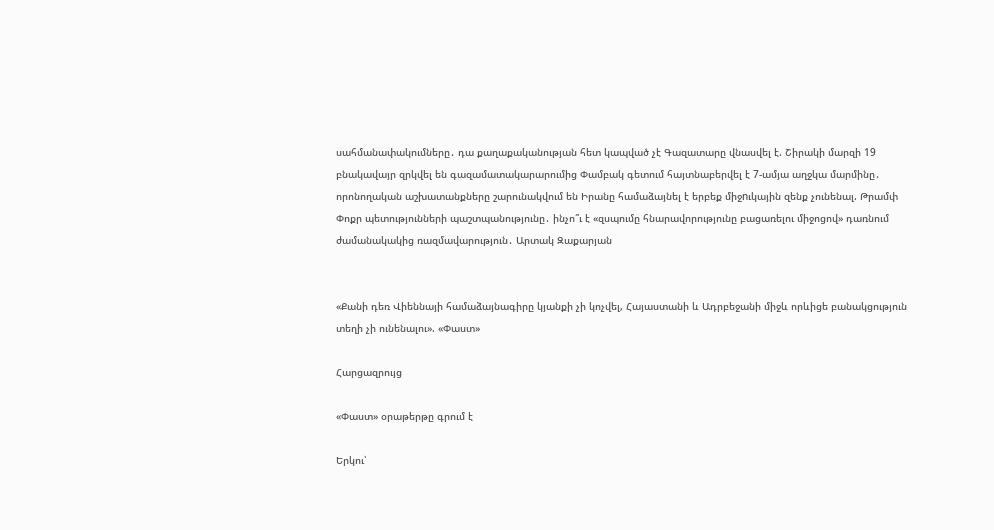սահմանափակումները․ դա քաղաքականության հետ կապված չէ Գազատարը վնասվել է. Շիրակի մարզի 19 բնակավայր զրկվել են գազամատակարարումից Փամբակ գետում հայտնաբերվել է 7-ամյա աղջկա մարմինը․ որոնողական աշխատանքները շարունակվում են Իրանը համաձայնել է երբեք միջnւկային զենք չունենալ. Թրամփ Փոքր պետությունների պաշտպանությունը․ ինչո՞ւ է «զսպումը հնարավորությունը բացառելու միջոցով» դառնում ժամանակակից ռազմավարություն․ Արտակ Զաքարյան


«Քանի դեռ Վիեննայի համաձայնագիրը կյանքի չի կոչվել, Հայաստանի և Ադրբեջանի միջև որևիցե բանակցություն տեղի չի ունենալու». «Փաստ»

Հարցազրույց

«Փաստ» օրաթերթը գրում է

Երկու՝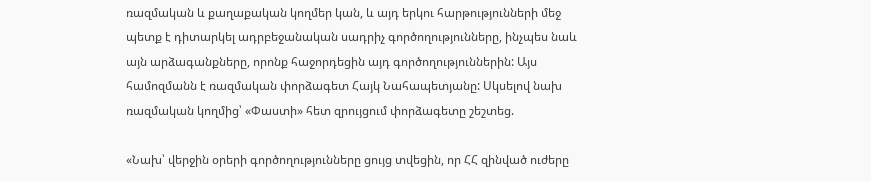ռազմական և քաղաքական կողմեր կան, և այդ երկու հարթությունների մեջ պետք է դիտարկել ադրբեջանական սադրիչ գործողությունները, ինչպես նաև այն արձագանքները, որոնք հաջորդեցին այդ գործողություններին: Այս համոզմանն է ռազմական փորձագետ Հայկ Նահապետյանը: Սկսելով նախ ռազմական կողմից՝ «Փաստի» հետ զրույցում փորձագետը շեշտեց.

«Նախ՝ վերջին օրերի գործողությունները ցույց տվեցին, որ ՀՀ զինված ուժերը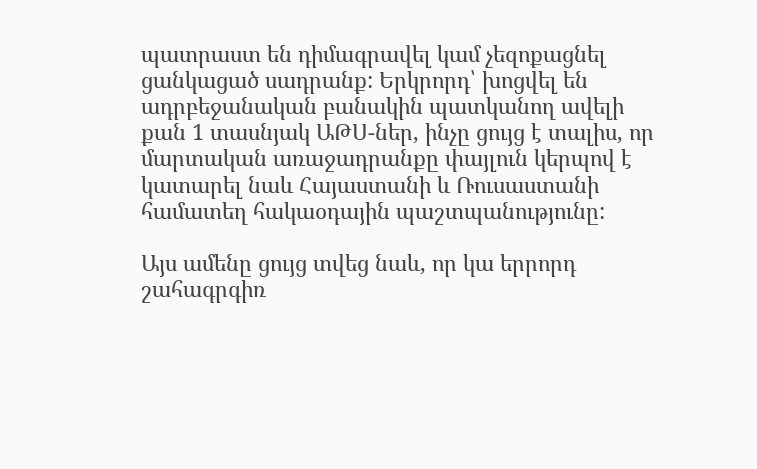պատրաստ են դիմագրավել կամ չեզոքացնել ցանկացած սադրանք: Երկրորդ՝ խոցվել են ադրբեջանական բանակին պատկանող ավելի քան 1 տասնյակ ԱԹՍ-ներ, ինչը ցույց է տալիս, որ մարտական առաջադրանքը փայլուն կերպով է կատարել նաև Հայաստանի և Ռուսաստանի համատեղ հակաօդային պաշտպանությունը:

Այս ամենը ցույց տվեց նաև, որ կա երրորդ շահագրգիռ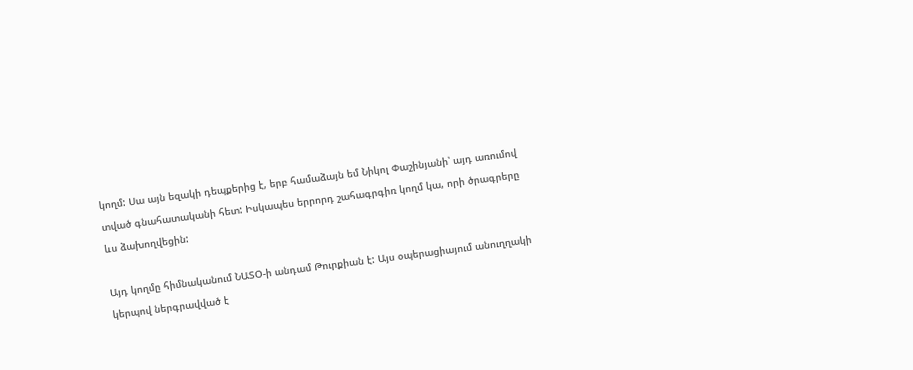կողմ: Սա այն եզակի դեպքերից է, երբ համաձայն եմ Նիկոլ Փաշինյանի՝ այդ առումով տված գնահատականի հետ: Իսկապես երրորդ շահագրգիռ կողմ կա, որի ծրագրերը ևս ձախողվեցին:

Այդ կողմը հիմնականում ՆԱՏՕ-ի անդամ Թուրքիան է: Այս օպերացիայում անուղղակի կերպով ներգրավված է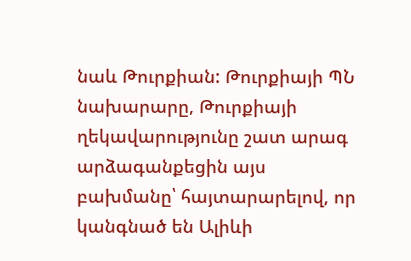նաև Թուրքիան: Թուրքիայի ՊՆ նախարարը, Թուրքիայի ղեկավարությունը շատ արագ արձագանքեցին այս բախմանը՝ հայտարարելով, որ կանգնած են Ալիևի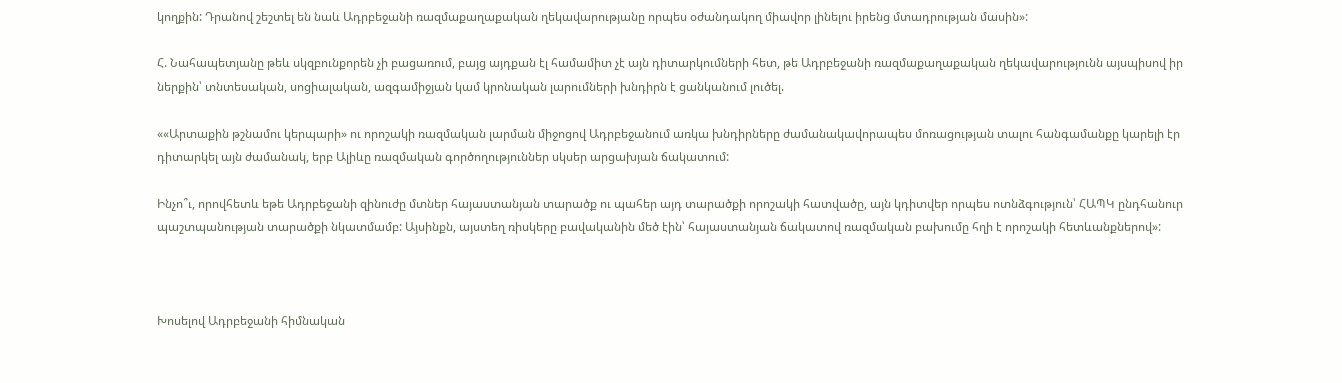կողքին: Դրանով շեշտել են նաև Ադրբեջանի ռազմաքաղաքական ղեկավարությանը որպես օժանդակող միավոր լինելու իրենց մտադրության մասին»:

Հ. Նահապետյանը թեև սկզբունքորեն չի բացառում, բայց այդքան էլ համամիտ չէ այն դիտարկումների հետ, թե Ադրբեջանի ռազմաքաղաքական ղեկավարությունն այսպիսով իր ներքին՝ տնտեսական, սոցիալական, ազգամիջյան կամ կրոնական լարումների խնդիրն է ցանկանում լուծել.

««Արտաքին թշնամու կերպարի» ու որոշակի ռազմական լարման միջոցով Ադրբեջանում առկա խնդիրները ժամանակավորապես մոռացության տալու հանգամանքը կարելի էր դիտարկել այն ժամանակ, երբ Ալիևը ռազմական գործողություններ սկսեր արցախյան ճակատում:

Ինչո՞ւ, որովհետև եթե Ադրբեջանի զինուժը մտներ հայաստանյան տարածք ու պահեր այդ տարածքի որոշակի հատվածը, այն կդիտվեր որպես ոտնձգություն՝ ՀԱՊԿ ընդհանուր պաշտպանության տարածքի նկատմամբ: Այսինքն, այստեղ ռիսկերը բավականին մեծ էին՝ հայաստանյան ճակատով ռազմական բախումը հղի է որոշակի հետևանքներով»:



Խոսելով Ադրբեջանի հիմնական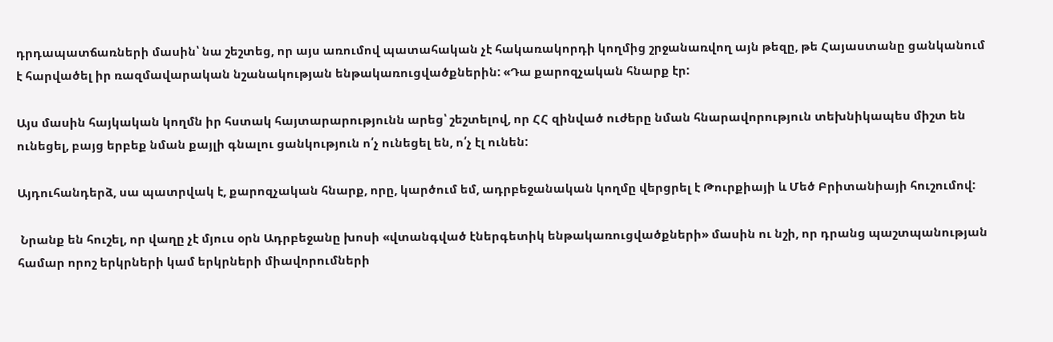դրդապատճառների մասին՝ նա շեշտեց, որ այս առումով պատահական չէ հակառակորդի կողմից շրջանառվող այն թեզը, թե Հայաստանը ցանկանում է հարվածել իր ռազմավարական նշանակության ենթակառուցվածքներին: «Դա քարոզչական հնարք էր:

Այս մասին հայկական կողմն իր հստակ հայտարարությունն արեց՝ շեշտելով, որ ՀՀ զինված ուժերը նման հնարավորություն տեխնիկապես միշտ են ունեցել, բայց երբեք նման քայլի գնալու ցանկություն ո՛չ ունեցել են, ո՛չ էլ ունեն:

Այդուհանդերձ, սա պատրվակ է, քարոզչական հնարք, որը, կարծում եմ, ադրբեջանական կողմը վերցրել է Թուրքիայի և Մեծ Բրիտանիայի հուշումով:

 Նրանք են հուշել, որ վաղը չէ մյուս օրն Ադրբեջանը խոսի «վտանգված էներգետիկ ենթակառուցվածքների» մասին ու նշի, որ դրանց պաշտպանության համար որոշ երկրների կամ երկրների միավորումների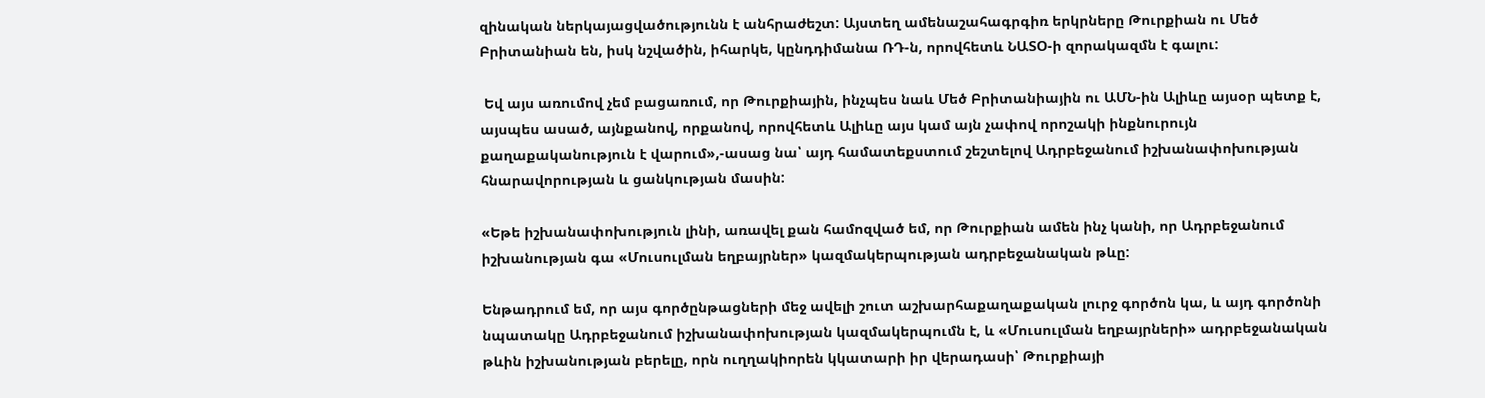զինական ներկայացվածությունն է անհրաժեշտ: Այստեղ ամենաշահագրգիռ երկրները Թուրքիան ու Մեծ Բրիտանիան են, իսկ նշվածին, իհարկե, կընդդիմանա ՌԴ-ն, որովհետև ՆԱՏՕ-ի զորակազմն է գալու:

 Եվ այս առումով չեմ բացառում, որ Թուրքիային, ինչպես նաև Մեծ Բրիտանիային ու ԱՄՆ-ին Ալիևը այսօր պետք է, այսպես ասած, այնքանով, որքանով, որովհետև Ալիևը այս կամ այն չափով որոշակի ինքնուրույն քաղաքականություն է վարում»,-ասաց նա՝ այդ համատեքստում շեշտելով Ադրբեջանում իշխանափոխության հնարավորության և ցանկության մասին:

«Եթե իշխանափոխություն լինի, առավել քան համոզված եմ, որ Թուրքիան ամեն ինչ կանի, որ Ադրբեջանում իշխանության գա «Մուսուլման եղբայրներ» կազմակերպության ադրբեջանական թևը:

Ենթադրում եմ, որ այս գործընթացների մեջ ավելի շուտ աշխարհաքաղաքական լուրջ գործոն կա, և այդ գործոնի նպատակը Ադրբեջանում իշխանափոխության կազմակերպումն է, և «Մուսուլման եղբայրների» ադրբեջանական թևին իշխանության բերելը, որն ուղղակիորեն կկատարի իր վերադասի՝ Թուրքիայի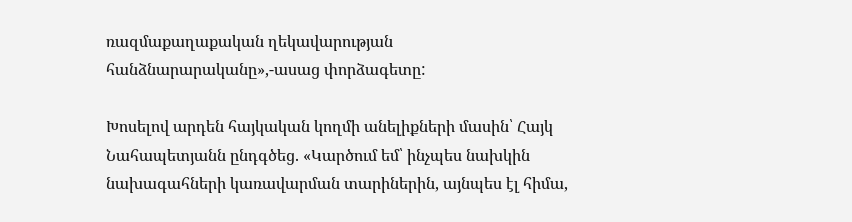ռազմաքաղաքական ղեկավարության հանձնարարականը»,-ասաց փորձագետը:

Խոսելով արդեն հայկական կողմի անելիքների մասին՝ Հայկ Նահապետյանն ընդգծեց. «Կարծում եմ՝ ինչպես նախկին նախագահների կառավարման տարիներին, այնպես էլ հիմա,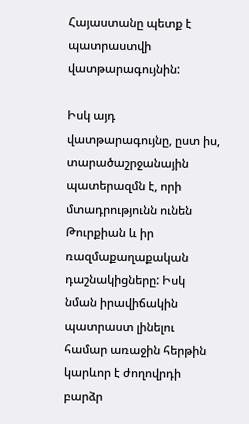Հայաստանը պետք է պատրաստվի վատթարագույնին:

Իսկ այդ վատթարագույնը, ըստ իս, տարածաշրջանային պատերազմն է, որի մտադրությունն ունեն Թուրքիան և իր ռազմաքաղաքական դաշնակիցները: Իսկ նման իրավիճակին պատրաստ լինելու համար առաջին հերթին կարևոր է ժողովրդի բարձր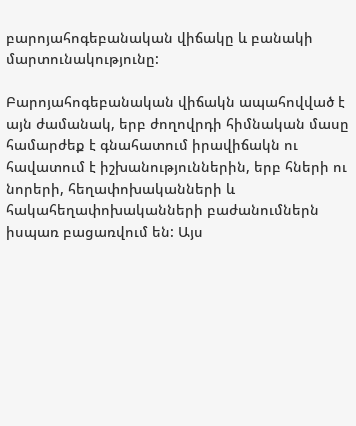բարոյահոգեբանական վիճակը և բանակի մարտունակությունը:

Բարոյահոգեբանական վիճակն ապահովված է այն ժամանակ, երբ ժողովրդի հիմնական մասը համարժեք է գնահատում իրավիճակն ու հավատում է իշխանություններին, երբ հների ու նորերի, հեղափոխականների և հակահեղափոխականների բաժանումներն իսպառ բացառվում են: Այս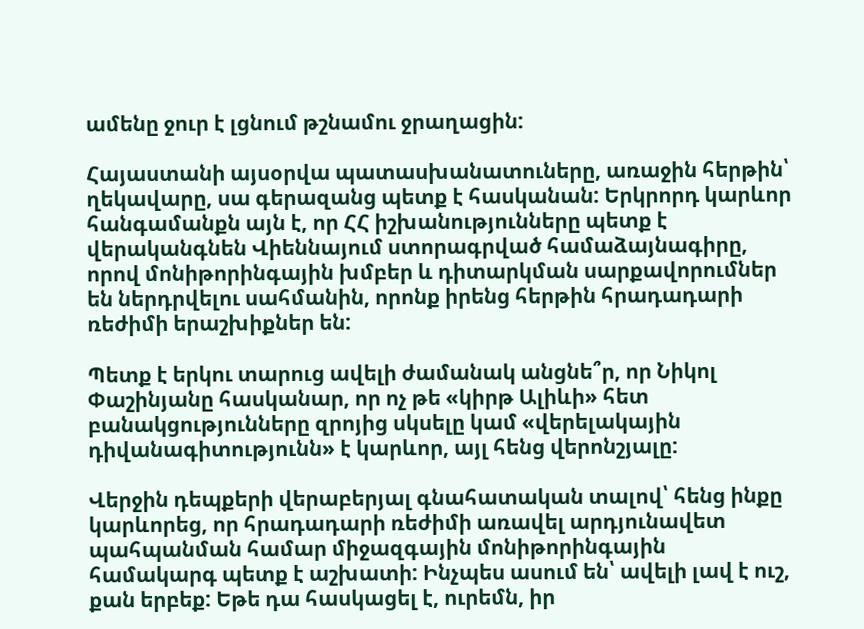ամենը ջուր է լցնում թշնամու ջրաղացին:

Հայաստանի այսօրվա պատասխանատուները, առաջին հերթին՝ ղեկավարը, սա գերազանց պետք է հասկանան: Երկրորդ կարևոր հանգամանքն այն է, որ ՀՀ իշխանությունները պետք է վերականգնեն Վիեննայում ստորագրված համաձայնագիրը, որով մոնիթորինգային խմբեր և դիտարկման սարքավորումներ են ներդրվելու սահմանին, որոնք իրենց հերթին հրադադարի ռեժիմի երաշխիքներ են:

Պետք է երկու տարուց ավելի ժամանակ անցնե՞ր, որ Նիկոլ Փաշինյանը հասկանար, որ ոչ թե «կիրթ Ալիևի» հետ բանակցությունները զրոյից սկսելը կամ «վերելակային դիվանագիտությունն» է կարևոր, այլ հենց վերոնշյալը:

Վերջին դեպքերի վերաբերյալ գնահատական տալով՝ հենց ինքը կարևորեց, որ հրադադարի ռեժիմի առավել արդյունավետ պահպանման համար միջազգային մոնիթորինգային համակարգ պետք է աշխատի: Ինչպես ասում են՝ ավելի լավ է ուշ, քան երբեք: Եթե դա հասկացել է, ուրեմն, իր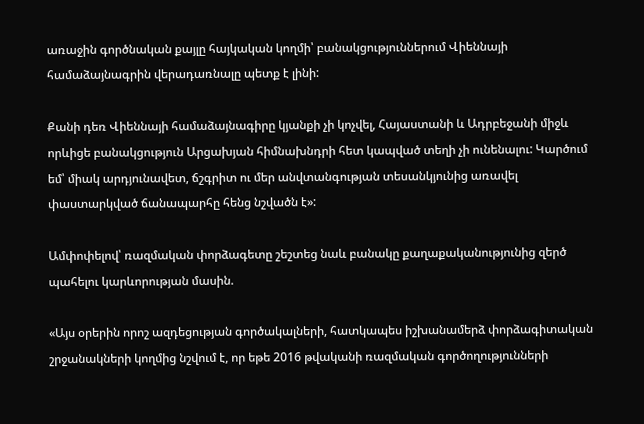առաջին գործնական քայլը հայկական կողմի՝ բանակցություններում Վիեննայի համաձայնագրին վերադառնալը պետք է լինի:

Քանի դեռ Վիեննայի համաձայնագիրը կյանքի չի կոչվել, Հայաստանի և Ադրբեջանի միջև որևիցե բանակցություն Արցախյան հիմնախնդրի հետ կապված տեղի չի ունենալու: Կարծում եմ՝ միակ արդյունավետ, ճշգրիտ ու մեր անվտանգության տեսանկյունից առավել փաստարկված ճանապարհը հենց նշվածն է»:

Ամփոփելով՝ ռազմական փորձագետը շեշտեց նաև բանակը քաղաքականությունից զերծ պահելու կարևորության մասին.

«Այս օրերին որոշ ազդեցության գործակալների, հատկապես իշխանամերձ փորձագիտական շրջանակների կողմից նշվում է, որ եթե 2016 թվականի ռազմական գործողությունների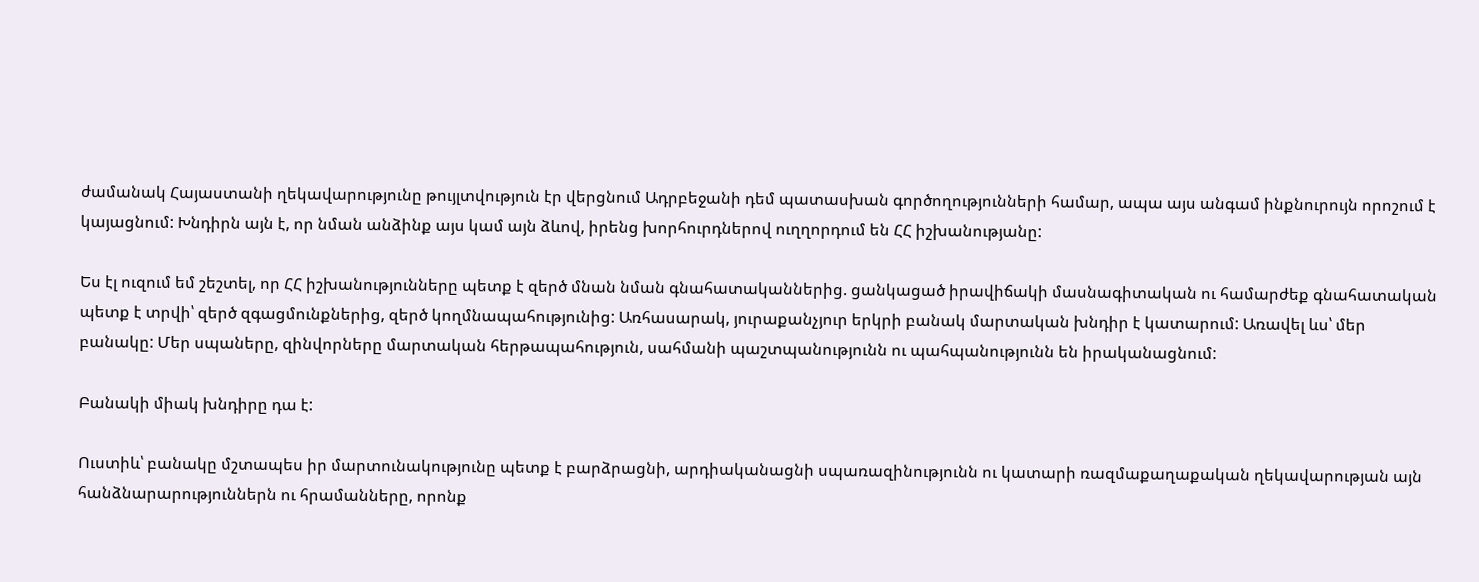ժամանակ Հայաստանի ղեկավարությունը թույլտվություն էր վերցնում Ադրբեջանի դեմ պատասխան գործողությունների համար, ապա այս անգամ ինքնուրույն որոշում է կայացնում: Խնդիրն այն է, որ նման անձինք այս կամ այն ձևով, իրենց խորհուրդներով ուղղորդում են ՀՀ իշխանությանը:

Ես էլ ուզում եմ շեշտել, որ ՀՀ իշխանությունները պետք է զերծ մնան նման գնահատականներից. ցանկացած իրավիճակի մասնագիտական ու համարժեք գնահատական պետք է տրվի՝ զերծ զգացմունքներից, զերծ կողմնապահությունից: Առհասարակ, յուրաքանչյուր երկրի բանակ մարտական խնդիր է կատարում: Առավել ևս՝ մեր բանակը: Մեր սպաները, զինվորները մարտական հերթապահություն, սահմանի պաշտպանությունն ու պահպանությունն են իրականացնում:

Բանակի միակ խնդիրը դա է:

Ուստիև՝ բանակը մշտապես իր մարտունակությունը պետք է բարձրացնի, արդիականացնի սպառազինությունն ու կատարի ռազմաքաղաքական ղեկավարության այն հանձնարարություններն ու հրամանները, որոնք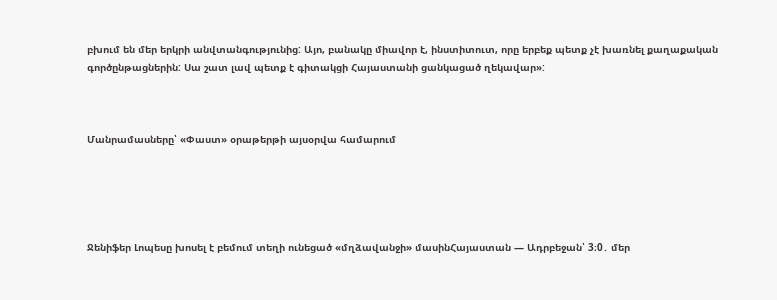բխում են մեր երկրի անվտանգությունից: Այո, բանակը միավոր է, ինստիտուտ, որը երբեք պետք չէ խառնել քաղաքական գործընթացներին: Սա շատ լավ պետք է գիտակցի Հայաստանի ցանկացած ղեկավար»:



Մանրամասները՝ «Փաստ» օրաթերթի այսօրվա համարում





Ջենիֆեր Լոպեսը խոսել է բեմում տեղի ունեցած «մղձավանջի» մասինՀայաստան — Ադրբեջան՝ 3։0․ մեր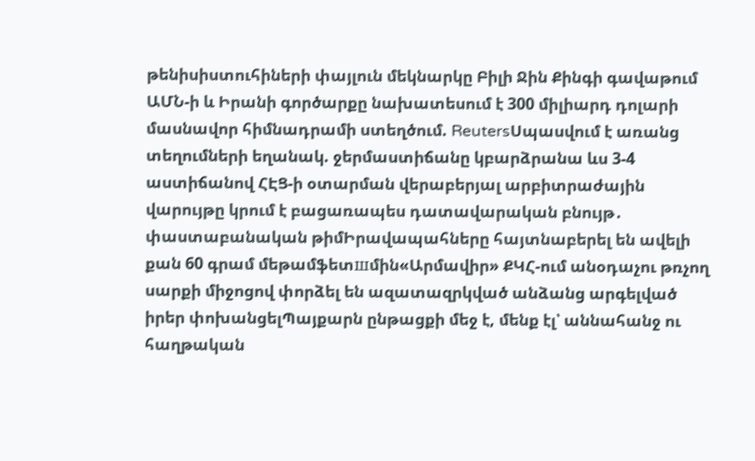թենիսիստուհիների փայլուն մեկնարկը Բիլի Ջին Քինգի գավաթում ԱՄՆ-ի և Իրանի գործարքը նախատեսում է 300 միլիարդ դոլարի մասնավոր հիմնադրամի ստեղծում. ReutersՍպասվում է առանց տեղումների եղանակ. ջերմաստիճանը կբարձրանա ևս 3-4 աստիճանով ՀԷՑ-ի օտարման վերաբերյալ արբիտրաժային վարույթը կրում է բացառապես դատավարական բնույթ․ փաստաբանական թիմԻրավապահները հայտնաբերել են ավելի քան 60 գրամ մեթամֆետшմին«Արմավիր» ՔԿՀ-ում անօդաչու թռչող սարքի միջոցով փորձել են ազատազրկված անձանց արգելված իրեր փոխանցելՊայքարն ընթացքի մեջ է, մենք էլ՝ աննահանջ ու հաղթական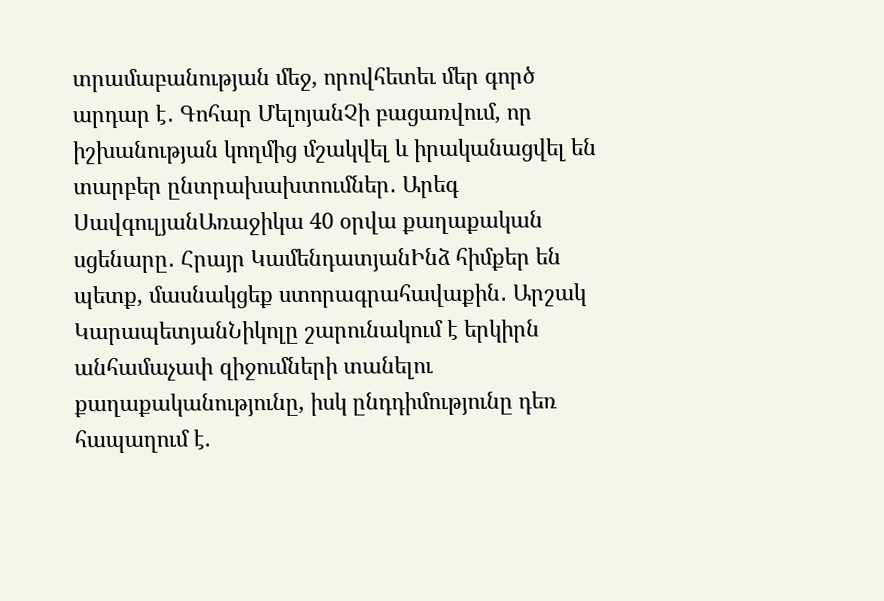տրամաբանության մեջ, որովհետեւ մեր գործ արդար է․ Գոհար ՄելոյանՉի բացառվում, որ իշխանության կողմից մշակվել և իրականացվել են տարբեր ընտրախախտումներ․ Արեգ ՍավգուլյանԱռաջիկա 40 օրվա քաղաքական սցենարը․ Հրայր ԿամենդատյանԻնձ հիմքեր են պետք, մասնակցեք ստորագրահավաքին․ Արշակ ԿարապետյանՆիկոլը շարունակում է երկիրն անհամաչափ զիջումների տանելու քաղաքականությունը, իսկ ընդդիմությունը դեռ հապաղում է.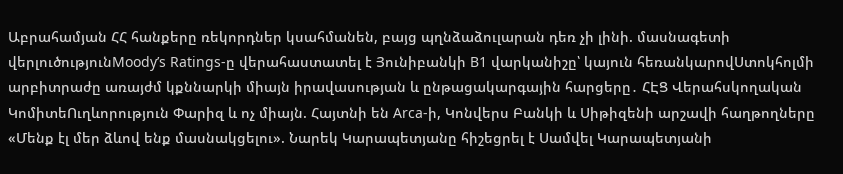Աբրահամյան ՀՀ հանքերը ռեկորդներ կսահմանեն, բայց պղնձաձուլարան դեռ չի լինի. մասնագետի վերլուծությունMoody’s Ratings-ը վերահաստատել է Յունիբանկի B1 վարկանիշը՝ կայուն հեռանկարովՍտոկհոլմի արբիտրաժը առայժմ կքննարկի միայն իրավասության և ընթացակարգային հարցերը․ ՀԷՑ Վերահսկողական ԿոմիտեՈւղևորություն Փարիզ և ոչ միայն. Հայտնի են Arca-ի, Կոնվերս Բանկի և Սիթիզենի արշավի հաղթողները «Մենք էլ մեր ձևով ենք մասնակցելու». Նարեկ Կարապետյանը հիշեցրել է Սամվել Կարապետյանի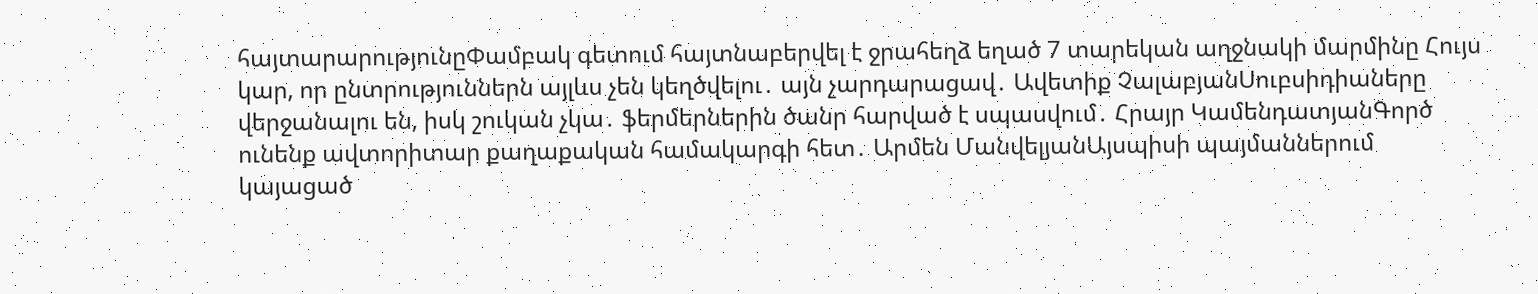հայտարարությունըՓամբակ գետում հայտնաբերվել է ջրահեղձ եղած 7 տարեկան աղջնակի մարմինը Հույս կար, որ ընտրություններն այլևս չեն կեղծվելու․ այն չարդարացավ․ Ավետիք ՉալաբյանՍուբսիդիաները վերջանալու են, իսկ շուկան չկա․ ֆերմերներին ծանր հարված է սպասվում․ Հրայր ԿամենդատյանԳործ ունենք ավտորիտար քաղաքական համակարգի հետ․ Արմեն ՄանվելյանԱյսպիսի պայմաններում կայացած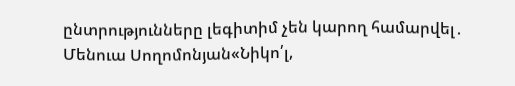ընտրությունները լեգիտիմ չեն կարող համարվել․ Մենուա Սողոմոնյան«Նիկո՛լ,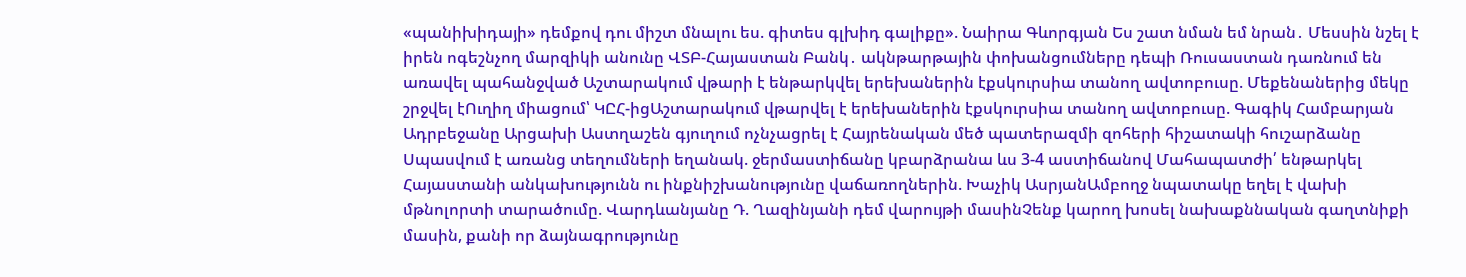«պանիխիդայի» դեմքով դու միշտ մնալու ես. գիտես գլխիդ գալիքը». Նաիրա Գևորգյան Ես շատ նման եմ նրան․ Մեսսին նշել է իրեն ոգեշնչող մարզիկի անունը ՎՏԲ-Հայաստան Բանկ․ ակնթարթային փոխանցումները դեպի Ռուսաստան դառնում են առավել պահանջված Աշտարակում վթարի է ենթարկվել երեխաներին էքսկուրսիա տանող ավտոբուսը. Մեքենաներից մեկը շրջվել էՈւղիղ միացում՝ ԿԸՀ-իցԱշտարակում վթարվել է երեխաներին էքսկուրսիա տանող ավտոբուսը. Գագիկ Համբարյան Ադրբեջանը Արցախի Աստղաշեն գյուղում ոչնչացրել է Հայրենական մեծ պատերազմի զոհերի հիշատակի հուշարձանը Սպասվում է առանց տեղումների եղանակ. ջերմաստիճանը կբարձրանա ևս 3-4 աստիճանով Մահապատժի՛ ենթարկել Հայաստանի անկախությունն ու ինքնիշխանությունը վաճառողներին. Խաչիկ ԱսրյանԱմբողջ նպատակը եղել է վախի մթնոլորտի տարածումը. Վարդևանյանը Դ. Ղազինյանի դեմ վարույթի մասինՉենք կարող խոսել նախաքննական գաղտնիքի մասին, քանի որ ձայնագրությունը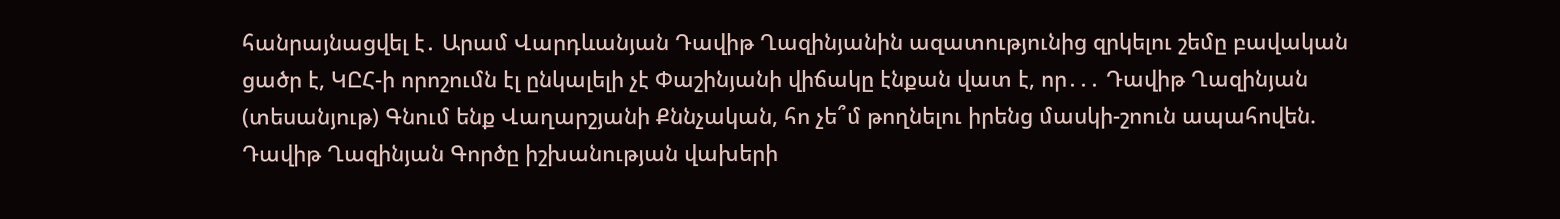հանրայնացվել է․ Արամ Վարդևանյան Դավիթ Ղազինյանին ազատությունից զրկելու շեմը բավական ցածր է, ԿԸՀ-ի որոշումն էլ ընկալելի չէ Փաշինյանի վիճակը էնքան վատ է, որ․․․ Դավիթ Ղազինյան (տեսանյութ) Գնում ենք Վաղարշյանի Քննչական, հո չե՞մ թողնելու իրենց մասկի-շոուն ապահովեն. Դավիթ Ղազինյան Գործը իշխանության վախերի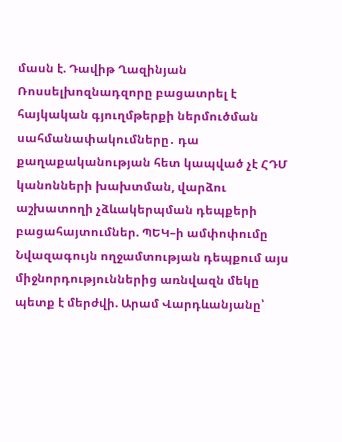մասն է. Դավիթ Ղազինյան Ռոսսելխոզնադզորը բացատրել է հայկական գյուղմթերքի ներմուծման սահմանափակումները․ դա քաղաքականության հետ կապված չէ ՀԴՄ կանոնների խախտման, վարձու աշխատողի չձևակերպման դեպքերի բացահայտումներ. ՊԵԿ–ի ամփոփումը Նվազագույն ողջամտության դեպքում այս միջնորդություններից առնվազն մեկը պետք է մերժվի. Արամ Վարդևանյանը՝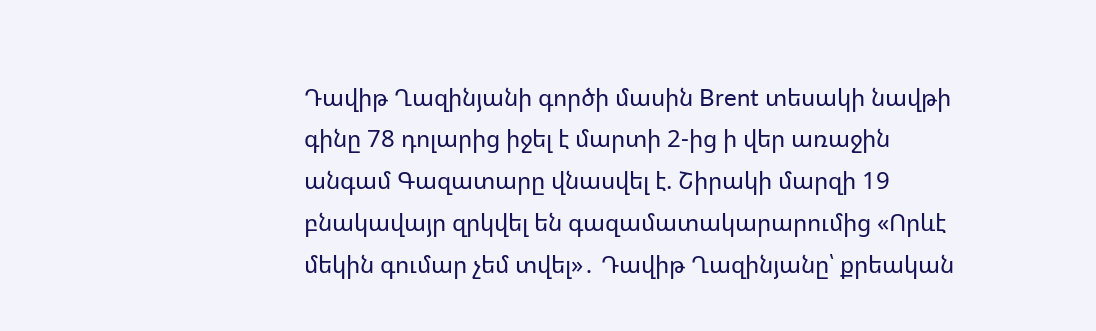Դավիթ Ղազինյանի գործի մասին Brent տեսակի նավթի գինը 78 դոլարից իջել է մարտի 2-ից ի վեր առաջին անգամ Գազատարը վնասվել է. Շիրակի մարզի 19 բնակավայր զրկվել են գազամատակարարումից «Որևէ մեկին գումար չեմ տվել»․ Դավիթ Ղազինյանը՝ քրեական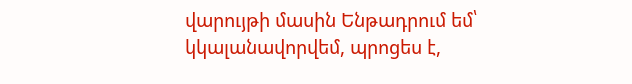վարույթի մասին Ենթադրում եմ՝ կկալանավորվեմ, պրոցես է,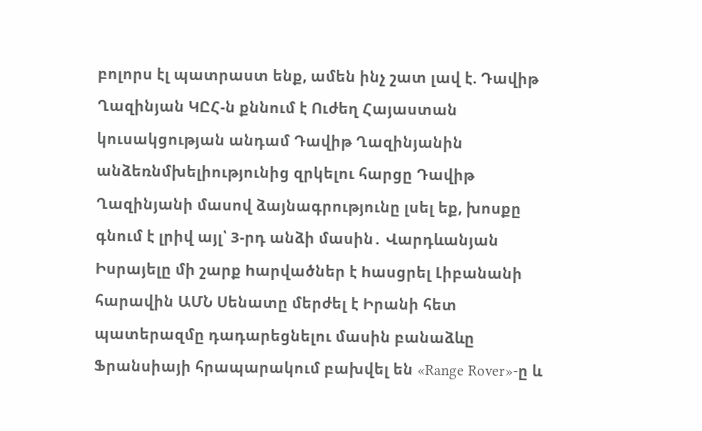բոլորս էլ պատրաստ ենք, ամեն ինչ շատ լավ է. Դավիթ Ղազինյան ԿԸՀ-ն քննում է Ուժեղ Հայաստան կուսակցության անդամ Դավիթ Ղազինյանին անձեռնմխելիությունից զրկելու հարցը Դավիթ Ղազինյանի մասով ձայնագրությունը լսել եք, խոսքը գնում է լրիվ այլ՝ 3-րդ անձի մասին․ Վարդևանյան Իսրայելը մի շարք hարվածներ է hասցրել Լիբանանի հարավին ԱՄՆ Սենատը մերժել է Իրանի հետ պատերազմը դադարեցնելու մասին բանաձևը Ֆրանսիայի հրապարակում բախվել են «Range Rover»-ը և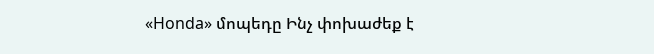«Honda» մոպեդը Ինչ փոխաժեք է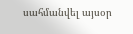սահմանվել այսօր